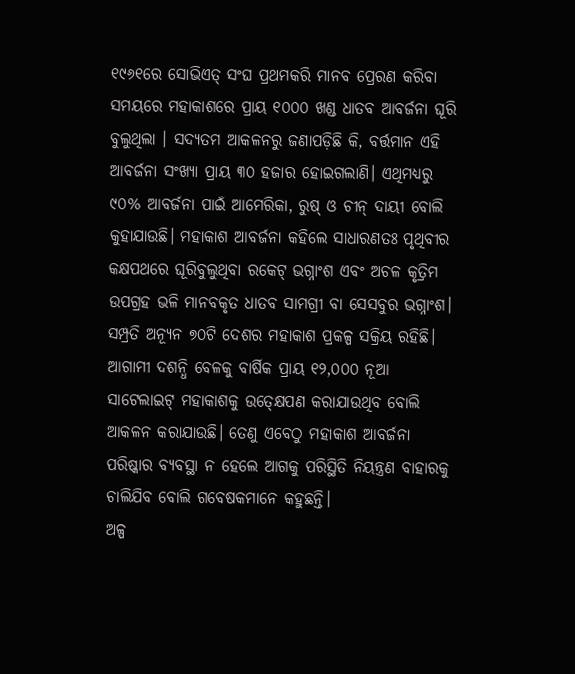୧୯୬୧ରେ ସୋଭିଏତ୍ ସଂଘ ପ୍ରଥମକରି ମାନବ ପ୍ରେରଣ କରିବା ସମୟରେ ମହାକାଶରେ ପ୍ରାୟ ୧୦୦୦ ଖଣ୍ଡ ଧାତବ ଆବର୍ଜନା ଘୂରି ବୁଲୁଥିଲା । ସଦ୍ୟତମ ଆକଳନରୁ ଜଣାପଡ଼ିଛି କି, ବର୍ତ୍ତମାନ ଏହି ଆବର୍ଜନା ସଂଖ୍ୟା ପ୍ରାୟ ୩୦ ହଜାର ହୋଇଗଲାଣି। ଏଥିମଧ୍ୟରୁ ୯୦% ଆବର୍ଜନା ପାଇଁ ଆମେରିକା, ରୁଷ୍ ଓ ଚୀନ୍ ଦାୟୀ ବୋଲି କୁହାଯାଉଛି। ମହାକାଶ ଆବର୍ଜନା କହିଲେ ସାଧାରଣତଃ ପୃଥିବୀର କକ୍ଷପଥରେ ଘୂରିବୁଲୁଥିବା ରକେଟ୍ ଭଗ୍ନାଂଶ ଏବଂ ଅଚଳ କୃତ୍ରିମ ଉପଗ୍ରହ ଭଳି ମାନବକୃତ ଧାତବ ସାମଗ୍ରୀ ବା ସେସବୁର ଭଗ୍ନାଂଶ। ସମ୍ପ୍ରତି ଅନ୍ୟୂନ ୭୦ଟି ଦେଶର ମହାକାଶ ପ୍ରକଳ୍ପ ସକ୍ରିୟ ରହିଛି। ଆଗାମୀ ଦଶନ୍ଧି ବେଳକୁ ବାର୍ଷିକ ପ୍ରାୟ ୧୨,୦୦୦ ନୂଆ ସାଟେଲାଇଟ୍ ମହାକାଶକୁ ଉତ୍କ୍ଷେପଣ କରାଯାଉଥିବ ବୋଲି ଆକଳନ କରାଯାଉଛି। ତେଣୁ ଏବେଠୁ ମହାକାଶ ଆବର୍ଜନା ପରିଷ୍କାର ବ୍ୟବସ୍ଥା ନ ହେଲେ ଆଗକୁ ପରିସ୍ଥିତି ନିୟନ୍ତ୍ରଣ ବାହାରକୁ ଚାଲିଯିବ ବୋଲି ଗବେଷକମାନେ କହୁଛନ୍ତି।
ଅଳ୍ପ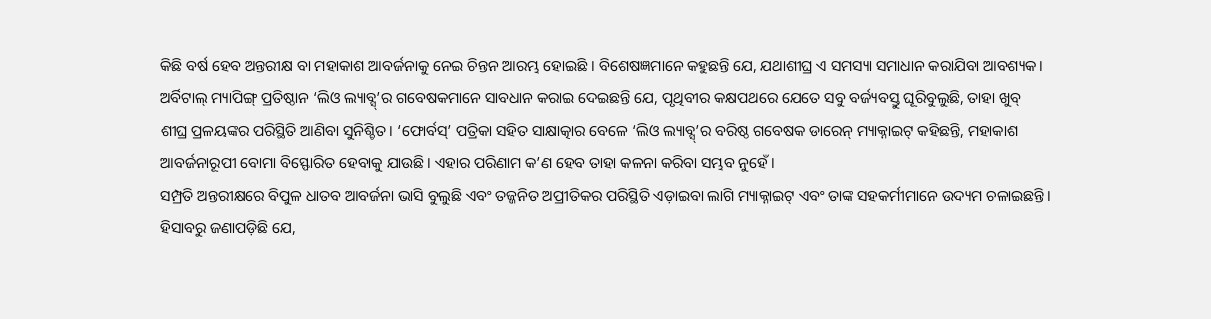କିଛି ବର୍ଷ ହେବ ଅନ୍ତରୀକ୍ଷ ବା ମହାକାଶ ଆବର୍ଜନାକୁ ନେଇ ଚିନ୍ତନ ଆରମ୍ଭ ହୋଇଛି । ବିଶେଷଜ୍ଞମାନେ କହୁଛନ୍ତି ଯେ, ଯଥାଶୀଘ୍ର ଏ ସମସ୍ୟା ସମାଧାନ କରାଯିବା ଆବଶ୍ୟକ। ଅର୍ବିଟାଲ୍ ମ୍ୟାପିଙ୍ଗ୍ ପ୍ରତିଷ୍ଠାନ ‘ଲିଓ ଲ୍ୟାବ୍ସ୍’ର ଗବେଷକମାନେ ସାବଧାନ କରାଇ ଦେଇଛନ୍ତି ଯେ, ପୃଥିବୀର କକ୍ଷପଥରେ ଯେତେ ସବୁ ବର୍ଜ୍ୟବସ୍ତୁ ଘୂରିବୁଲୁଛି, ତାହା ଖୁବ୍ ଶୀଘ୍ର ପ୍ରଳୟଙ୍କର ପରିସ୍ଥିତି ଆଣିବା ସୁନିଶ୍ଚିତ। ‘ଫୋର୍ବସ୍’ ପତ୍ରିକା ସହିତ ସାକ୍ଷାତ୍କାର ବେଳେ ‘ଲିଓ ଲ୍ୟାବ୍ସ୍’ର ବରିଷ୍ଠ ଗବେଷକ ଡାରେନ୍ ମ୍ୟାକ୍ନାଇଟ୍ କହିଛନ୍ତି, ମହାକାଶ ଆବର୍ଜନାରୂପୀ ବୋମା ବିସ୍ଫୋରିତ ହେବାକୁ ଯାଉଛି। ଏହାର ପରିଣାମ କ’ଣ ହେବ ତାହା କଳନା କରିବା ସମ୍ଭବ ନୁହେଁ।
ସମ୍ପ୍ରତି ଅନ୍ତରୀକ୍ଷରେ ବିପୁଳ ଧାତବ ଆବର୍ଜନା ଭାସି ବୁଲୁଛି ଏବଂ ତଜ୍ଜନିତ ଅପ୍ରୀତିକର ପରିସ୍ଥିତି ଏଡ଼ାଇବା ଲାଗି ମ୍ୟାକ୍ନାଇଟ୍ ଏବଂ ତାଙ୍କ ସହକର୍ମୀମାନେ ଉଦ୍ୟମ ଚଳାଇଛନ୍ତି। ହିସାବରୁ ଜଣାପଡ଼ିଛି ଯେ,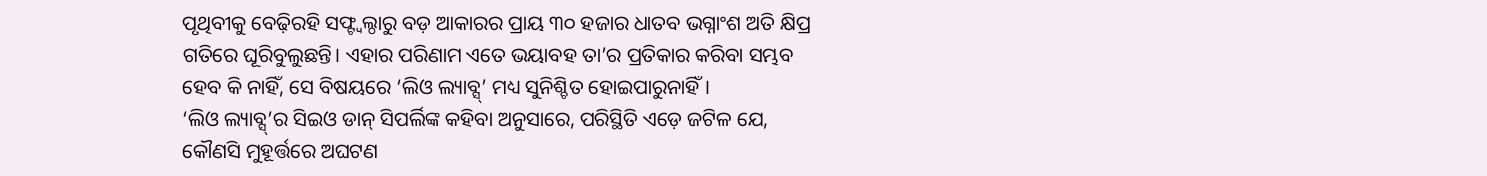ପୃଥିବୀକୁ ବେଢ଼ିରହି ସଫ୍ଟ୍ବଲ୍ଠାରୁ ବଡ଼ ଆକାରର ପ୍ରାୟ ୩୦ ହଜାର ଧାତବ ଭଗ୍ନାଂଶ ଅତି କ୍ଷିପ୍ର ଗତିରେ ଘୂରିବୁଲୁଛନ୍ତି। ଏହାର ପରିଣାମ ଏତେ ଭୟାବହ ତା’ର ପ୍ରତିକାର କରିବା ସମ୍ଭବ ହେବ କି ନାହିଁ, ସେ ବିଷୟରେ ‘ଲିଓ ଲ୍ୟାବ୍ସ୍’ ମଧ୍ୟ ସୁନିଶ୍ଚିତ ହୋଇପାରୁନାହିଁ।
‘ଲିଓ ଲ୍ୟାବ୍ସ୍’ର ସିଇଓ ଡାନ୍ ସିପର୍ଲିଙ୍କ କହିବା ଅନୁସାରେ, ପରିସ୍ଥିତି ଏଡ଼େ ଜଟିଳ ଯେ, କୌଣସି ମୁହୂର୍ତ୍ତରେ ଅଘଟଣ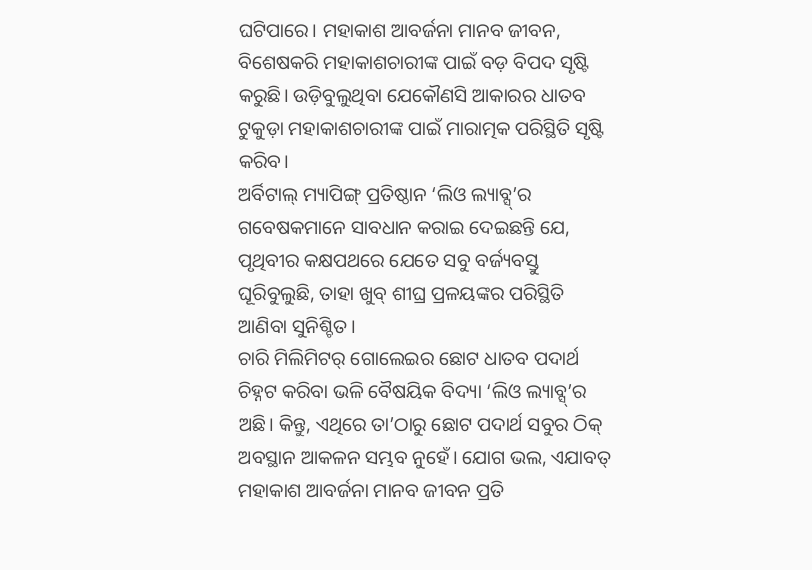ଘଟିପାରେ। ମହାକାଶ ଆବର୍ଜନା ମାନବ ଜୀବନ, ବିଶେଷକରି ମହାକାଶଚାରୀଙ୍କ ପାଇଁ ବଡ଼ ବିପଦ ସୃଷ୍ଟି କରୁଛି। ଉଡ଼ିବୁଲୁଥିବା ଯେକୌଣସି ଆକାରର ଧାତବ ଟୁକୁଡ଼ା ମହାକାଶଚାରୀଙ୍କ ପାଇଁ ମାରାତ୍ମକ ପରିସ୍ଥିତି ସୃଷ୍ଟି କରିବ।
ଅର୍ବିଟାଲ୍ ମ୍ୟାପିଙ୍ଗ୍ ପ୍ରତିଷ୍ଠାନ ‘ଲିଓ ଲ୍ୟାବ୍ସ୍’ର ଗବେଷକମାନେ ସାବଧାନ କରାଇ ଦେଇଛନ୍ତି ଯେ, ପୃଥିବୀର କକ୍ଷପଥରେ ଯେତେ ସବୁ ବର୍ଜ୍ୟବସ୍ତୁ ଘୂରିବୁଲୁଛି, ତାହା ଖୁବ୍ ଶୀଘ୍ର ପ୍ରଳୟଙ୍କର ପରିସ୍ଥିତି ଆଣିବା ସୁନିଶ୍ଚିତ।
ଚାରି ମିଲିମିଟର୍ ଗୋଲେଇର ଛୋଟ ଧାତବ ପଦାର୍ଥ ଚିହ୍ନଟ କରିବା ଭଳି ବୈଷୟିକ ବିଦ୍ୟା ‘ଲିଓ ଲ୍ୟାବ୍ସ୍’ର ଅଛି। କିନ୍ତୁ, ଏଥିରେ ତା’ଠାରୁ ଛୋଟ ପଦାର୍ଥ ସବୁର ଠିକ୍ ଅବସ୍ଥାନ ଆକଳନ ସମ୍ଭବ ନୁହେଁ। ଯୋଗ ଭଲ, ଏଯାବତ୍ ମହାକାଶ ଆବର୍ଜନା ମାନବ ଜୀବନ ପ୍ରତି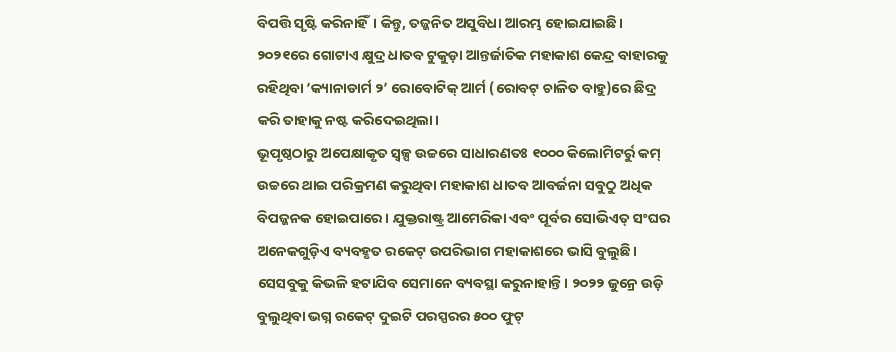ବିପତ୍ତି ସୃଷ୍ଟି କରିନାହିଁ। କିନ୍ତୁ, ତଜ୍ଜନିତ ଅସୁବିଧା ଆରମ୍ଭ ହୋଇଯାଇଛି। ୨୦୨୧ରେ ଗୋଟାଏ କ୍ଷୁଦ୍ର ଧାତବ ଟୁକୁଡ଼ା ଆନ୍ତର୍ଜାତିକ ମହାକାଶ କେନ୍ଦ୍ର ବାହାରକୁ ରହିଥିବା ‘କ୍ୟାନାଡାର୍ମ ୨’ ରୋବୋଟିକ୍ ଆର୍ମ (ରୋବଟ୍ ଚାଳିତ ବାହୁ)ରେ ଛିଦ୍ର କରି ତାହାକୁ ନଷ୍ଟ କରିଦେଇଥିଲା।
ଭୂପୃଷ୍ଠଠାରୁ ଅପେକ୍ଷାକୃତ ସ୍ବଳ୍ପ ଉଚ୍ଚରେ ସାଧାରଣତଃ ୧୦୦୦ କିଲୋମିଟର୍ରୁ କମ୍ ଉଚ୍ଚରେ ଥାଇ ପରିକ୍ରମଣ କରୁଥିବା ମହାକାଶ ଧାତବ ଆବର୍ଜନା ସବୁଠୁ ଅଧିକ ବିପଜ୍ଜନକ ହୋଇପାରେ। ଯୁକ୍ତରାଷ୍ଟ୍ର ଆମେରିକା ଏବଂ ପୂର୍ବର ସୋଭିଏତ୍ ସଂଘର ଅନେକଗୁଡ଼ିଏ ବ୍ୟବହୃତ ରକେଟ୍ ଉପରିଭାଗ ମହାକାଶରେ ଭାସି ବୁଲୁଛି। ସେସବୁକୁ କିଭଳି ହଟାଯିବ ସେମାନେ ବ୍ୟବସ୍ଥା କରୁନାହାନ୍ତି। ୨୦୨୨ ଜୁନ୍ରେ ଉଡ଼ି ବୁଲୁଥିବା ଭଗ୍ନ ରକେଟ୍ ଦୁଇଟି ପରସ୍ପରର ୫୦୦ ଫୁଟ୍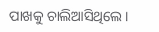ପାଖକୁ ଚାଲିଆସିଥିଲେ।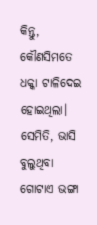କିନ୍ତୁ, କୌଣସିମତେ ଧକ୍କା ଟାଳିଦେଇ ହୋଇଥିଲା। ସେମିତି, ଭାସି ବୁଲୁଥିବା ଗୋଟାଏ ଭଙ୍ଗା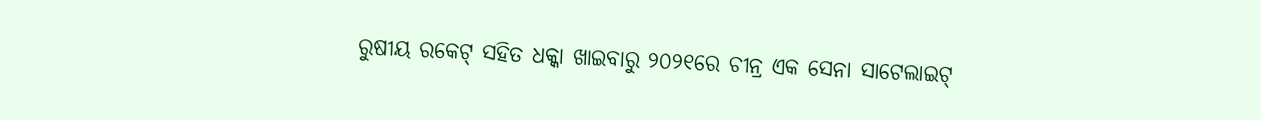ରୁଷୀୟ ରକେଟ୍ ସହିତ ଧକ୍କା ଖାଇବାରୁ ୨୦୨୧ରେ ଚୀନ୍ର ଏକ ସେନା ସାଟେଲାଇଟ୍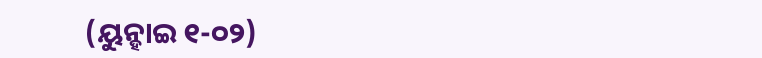(ୟୁନ୍ହାଇ ୧-୦୨)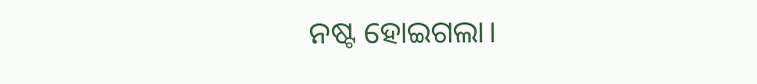ନଷ୍ଟ ହୋଇଗଲା।